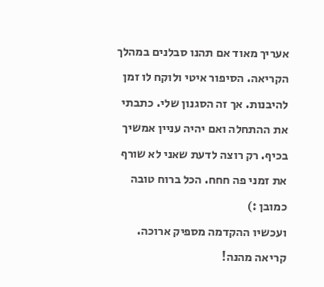אעריך מאוד אם תהנו סבלנים במהלך הקריאה. הסיפור איטי ולוקח לו זמן להיבנות. אך זה הסגנון שלי. כתבתי את ההתחלה ואם יהיה עניין אמשיך בכיף. רק רוצה לדעת שאני לא שורף את זמני פה חחח. הכל ברוח טובה כמובן :)
ועכשיו ההקדמה מספיק ארוכה.
קריאה מהנה!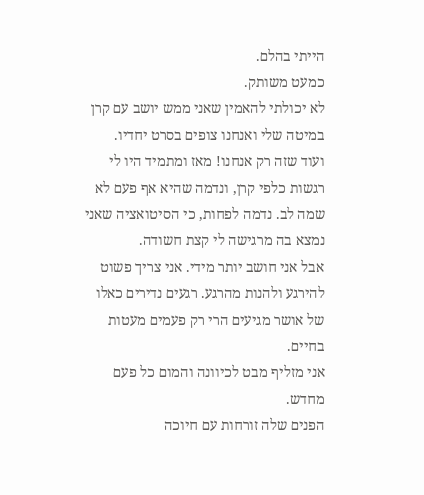הייתי בהלם.
כמעט משותק.
לא יכולתי להאמין שאני ממש יושב עם קרן במיטה שלי ואנחנו צופים בסרט יחדיו.
ועוד שזה רק אנחנו! מאז ומתמיד היו לי רגשות כלפי קרן, ונדמה שהיא אף פעם לא שמה לב. נדמה לפחות, כי הסיטואציה שאני נמצא בה מרגישה לי קצת חשודה.
אבל אני חושב יותר מידי. אני צריך פשוט להירגע ולהנות מהרגע. רגעים נדירים כאלו של אושר מגיעים הרי רק פעמים מעטות בחיים.
אני מזליף מבט לכיוונה והמום כל פעם מחדש.
הפנים שלה זורחות עם חיוכה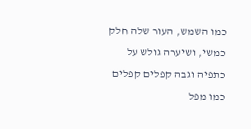כמו השמש, העור שלה חלק כמשי, ושיערה גולש על כתפיה וגבה קפלים קפלים כמו מפל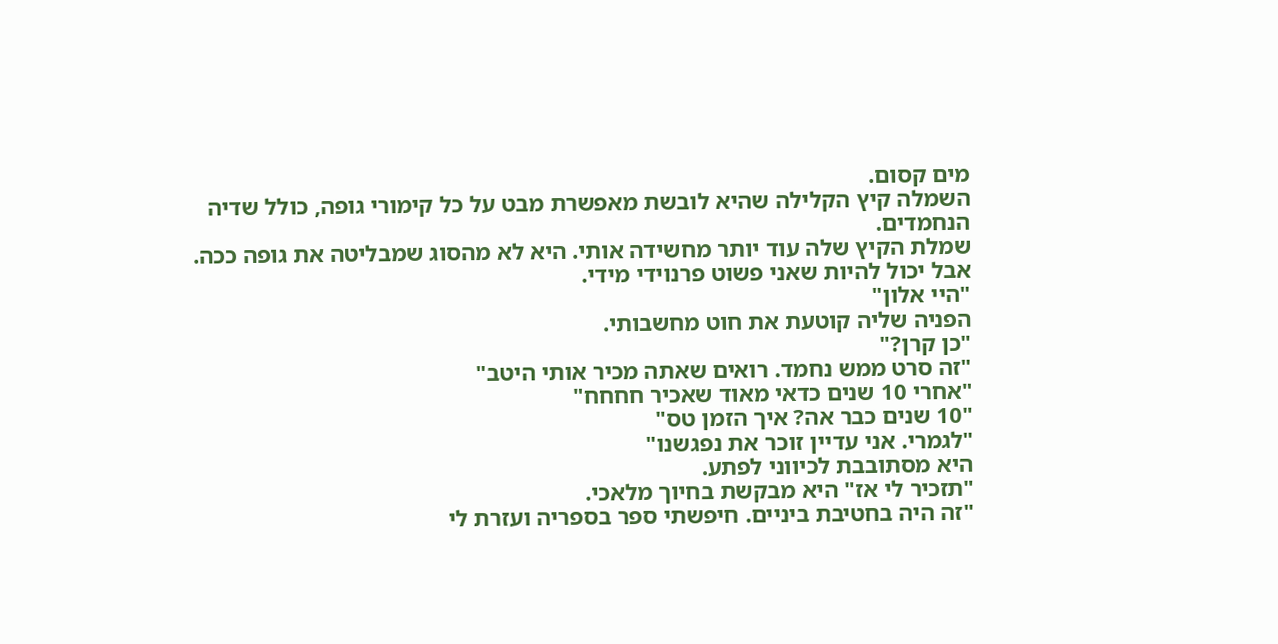מים קסום.
השמלה קיץ הקלילה שהיא לובשת מאפשרת מבט על כל קימורי גופה, כולל שדיה הנחמדים.
שמלת הקיץ שלה עוד יותר מחשידה אותי. היא לא מהסוג שמבליטה את גופה ככה.
אבל יכול להיות שאני פשוט פרנוידי מידי.
"היי אלון"
הפניה שליה קוטעת את חוט מחשבותי.
"כן קרן?"
"זה סרט ממש נחמד. רואים שאתה מכיר אותי היטב"
"אחרי 10 שנים כדאי מאוד שאכיר חחחח"
"10 שנים כבר אה? איך הזמן טס"
"לגמרי. אני עדיין זוכר את נפגשנו"
היא מסתובבת לכיווני לפתע.
"תזכיר לי אז" היא מבקשת בחיוך מלאכי.
"זה היה בחטיבת ביניים. חיפשתי ספר בספריה ועזרת לי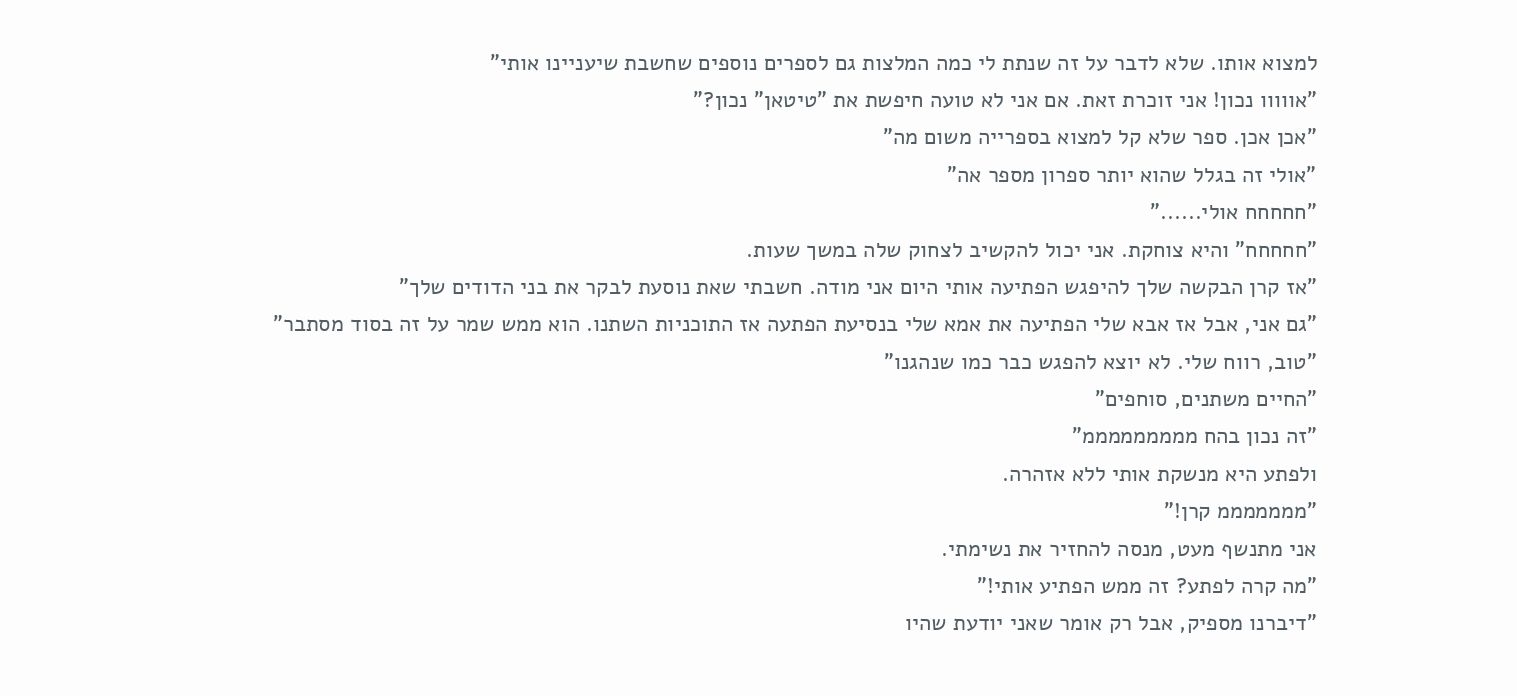למצוא אותו. שלא לדבר על זה שנתת לי כמה המלצות גם לספרים נוספים שחשבת שיעניינו אותי"
"אווווו נכון! אני זוכרת זאת. אם אני לא טועה חיפשת את "טיטאן" נכון?"
"אכן אכן. ספר שלא קל למצוא בספרייה משום מה"
"אולי זה בגלל שהוא יותר ספרון מספר אה"
"חחחחח אולי......"
"חחחחח" והיא צוחקת. אני יכול להקשיב לצחוק שלה במשך שעות.
"אז קרן הבקשה שלך להיפגש הפתיעה אותי היום אני מודה. חשבתי שאת נוסעת לבקר את בני הדודים שלך"
"גם אני, אבל אז אבא שלי הפתיעה את אמא שלי בנסיעת הפתעה אז התוכניות השתנו. הוא ממש שמר על זה בסוד מסתבר"
"טוב, רווח שלי. לא יוצא להפגש כבר כמו שנהגנו"
"החיים משתנים, סוחפים"
"זה נכון בהח מממממממממ"
ולפתע היא מנשקת אותי ללא אזהרה.
"מממממממ קרן!"
אני מתנשף מעט, מנסה להחזיר את נשימתי.
"מה קרה לפתע? זה ממש הפתיע אותי!"
"דיברנו מספיק, אבל רק אומר שאני יודעת שהיו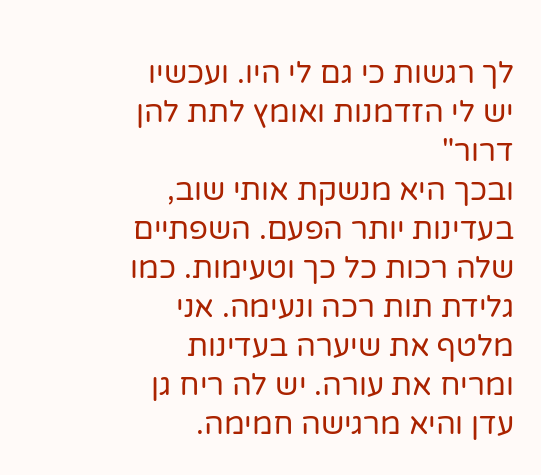לך רגשות כי גם לי היו. ועכשיו יש לי הזדמנות ואומץ לתת להן דרור"
ובכך היא מנשקת אותי שוב, בעדינות יותר הפעם. השפתיים שלה רכות כל כך וטעימות. כמו גלידת תות רכה ונעימה. אני מלטף את שיערה בעדינות ומריח את עורה. יש לה ריח גן עדן והיא מרגישה חמימה.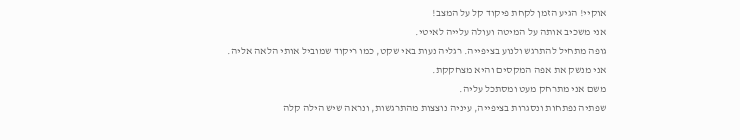אוקיי! הגיע הזמן לקחת פיקוד קל על המצב!
אני משכיב אותה על המיטה ועולה עלייה לאיטי.
גופה מתחיל להתרגש ולנוע בציפייה. רגליה נעות באי שקט, כמו ריקוד שמוביל אותי הלאה אליה.
אני מנשק את אפה המקסים והיא מצחקקת.
משם אני מתרחק מעט ומסתכל עליה.
שפתיה נפתחות ונסגרות בציפייה, עיניה נוצצות מהתרגשות, ונראה שיש הילה קלה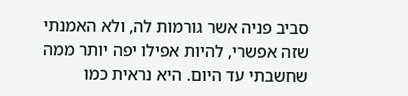סביב פניה אשר גורמות לה, ולא האמנתי שזה אפשרי, להיות אפילו יפה יותר ממה שחשבתי עד היום. היא נראית כמו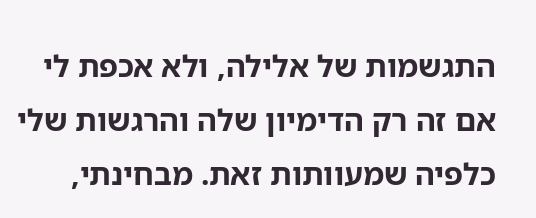התגשמות של אלילה, ולא אכפת לי אם זה רק הדימיון שלה והרגשות שלי כלפיה שמעוותות זאת. מבחינתי,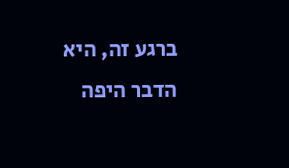ברגע זה, היא הדבר היפה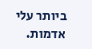ביותר עלי אדמות.